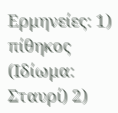Ερμηνείες: 1) πίθηκος (Ιδίωμα: Σταυρί) 2)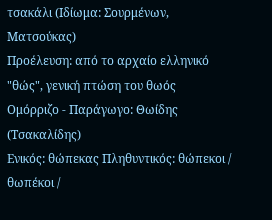τσακάλι (Ιδίωμα: Σουρμένων, Ματσούκας)
Προέλευση: από το αρχαίο ελληνικό "θώς", γενική πτώση του θωός
Ομόρριζο - Παράγωγο: Θωίδης (Τσακαλίδης)
Ενικός: θώπεκας Πληθυντικός: θώπεκοι / θωπέκοι /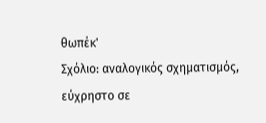θωπέκ'
Σχόλιο: αναλογικός σχηματισμός, εύχρηστο σε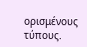ορισμένους τύπους.